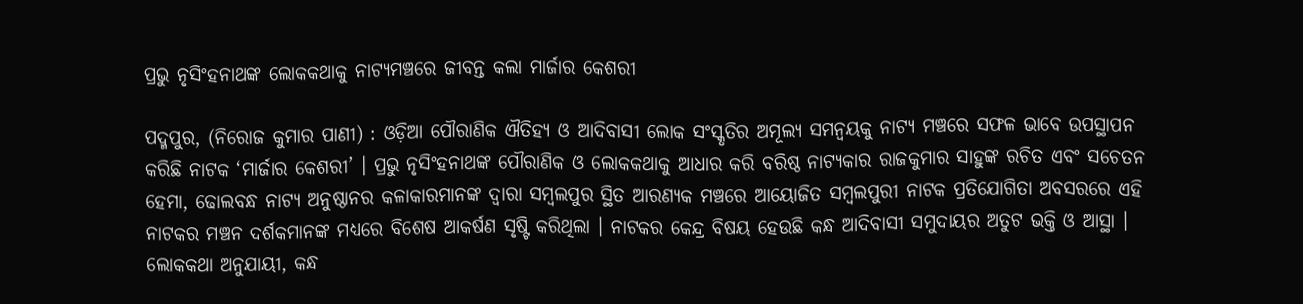ପ୍ରଭୁ ନୃସିଂହନାଥଙ୍କ ଲୋକକଥାକୁ ନାଟ୍ୟମଞ୍ଚରେ ଜୀବନ୍ତ କଲା ମାର୍ଜାର କେଶରୀ

ପଦ୍ମପୁର, (ନିରୋଜ କୁମାର ପାଣୀ) : ଓଡ଼ିଆ ପୌରାଣିକ ଐତିହ୍ୟ ଓ ଆଦିବାସୀ ଲୋକ ସଂସ୍କୃତିର ଅମୂଲ୍ୟ ସମନ୍ୱୟକୁ ନାଟ୍ୟ ମଞ୍ଚରେ ସଫଳ ଭାବେ ଉପସ୍ଥାପନ କରିଛି ନାଟକ ‘ମାର୍ଜାର କେଶରୀ’ । ପ୍ରଭୁ ନୃସିଂହନାଥଙ୍କ ପୌରାଣିକ ଓ ଲୋକକଥାକୁ ଆଧାର କରି ବରିଷ୍ଠ ନାଟ୍ୟକାର ରାଜକୁମାର ସାହୁଙ୍କ ରଚିତ ଏବଂ ସଚେତନ ହେମା, ଢୋଲବନ୍ଧ ନାଟ୍ୟ ଅନୁଷ୍ଠାନର କଳାକାରମାନଙ୍କ ଦ୍ୱାରା ସମ୍ବଲପୁର ସ୍ଥିତ ଆରଣ୍ୟକ ମଞ୍ଚରେ ଆୟୋଜିତ ସମ୍ବଲପୁରୀ ନାଟକ ପ୍ରତିଯୋଗିତା ଅବସରରେ ଏହି ନାଟକର ମଞ୍ଚନ ଦର୍ଶକମାନଙ୍କ ମଧ୍ୟରେ ବିଶେଷ ଆକର୍ଷଣ ସୃଷ୍ଟି କରିଥିଲା । ନାଟକର କେନ୍ଦ୍ର ବିଷୟ ହେଉଛି କନ୍ଧ ଆଦିବାସୀ ସମୁଦାୟର ଅତୁଟ ଭକ୍ତି ଓ ଆସ୍ଥା । ଲୋକକଥା ଅନୁଯାୟୀ, କନ୍ଧ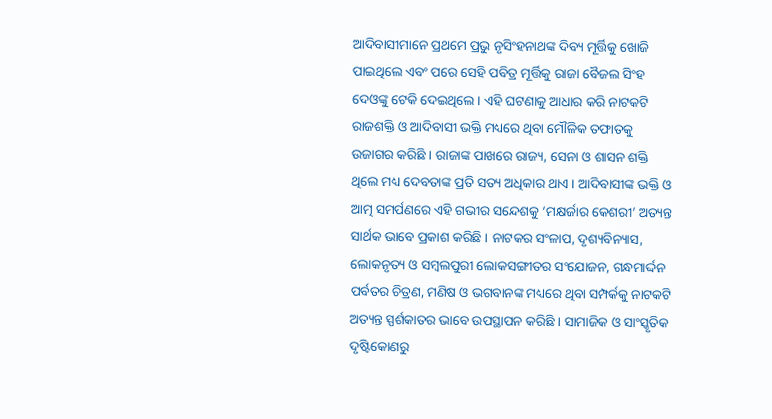ଆଦିବାସୀମାନେ ପ୍ରଥମେ ପ୍ରଭୁ ନୃସିଂହନାଥଙ୍କ ଦିବ୍ୟ ମୂର୍ତ୍ତିକୁ ଖୋଜି ପାଇଥିଲେ ଏବଂ ପରେ ସେହି ପବିତ୍ର ମୂର୍ତ୍ତିକୁ ରାଜା ବୈଜଲ ସିଂହ ଦେଓଙ୍କୁ ଟେକି ଦେଇଥିଲେ । ଏହି ଘଟଣାକୁ ଆଧାର କରି ନାଟକଟି ରାଜଶକ୍ତି ଓ ଆଦିବାସୀ ଭକ୍ତି ମଧ୍ୟରେ ଥିବା ମୌଳିକ ତଫାତକୁ ଉଜାଗର କରିଛି । ରାଜାଙ୍କ ପାଖରେ ରାଜ୍ୟ, ସେନା ଓ ଶାସନ ଶକ୍ତି ଥିଲେ ମଧ୍ୟ ଦେବତାଙ୍କ ପ୍ରତି ସତ୍ୟ ଅଧିକାର ଥାଏ । ଆଦିବାସୀଙ୍କ ଭକ୍ତି ଓ ଆତ୍ମ ସମର୍ପଣରେ ଏହି ଗଭୀର ସନ୍ଦେଶକୁ ‘ମକ୍ଷର୍ଜାର କେଶରୀ’ ଅତ୍ୟନ୍ତ ସାର୍ଥକ ଭାବେ ପ୍ରକାଶ କରିଛି । ନାଟକର ସଂଳାପ, ଦୃଶ୍ୟବିନ୍ୟାସ, ଲୋକନୃତ୍ୟ ଓ ସମ୍ବଲପୁରୀ ଲୋକସଙ୍ଗୀତର ସଂଯୋଜନ, ଗନ୍ଧମାର୍ଦ୍ଦନ ପର୍ବତର ଚିତ୍ରଣ, ମଣିଷ ଓ ଭଗବାନଙ୍କ ମଧ୍ୟରେ ଥିବା ସମ୍ପର୍କକୁ ନାଟକଟି ଅତ୍ୟନ୍ତ ସ୍ପର୍ଶକାତର ଭାବେ ଉପସ୍ଥାପନ କରିଛି । ସାମାଜିକ ଓ ସାଂସ୍କୃତିକ ଦୃଷ୍ଟିକୋଣରୁ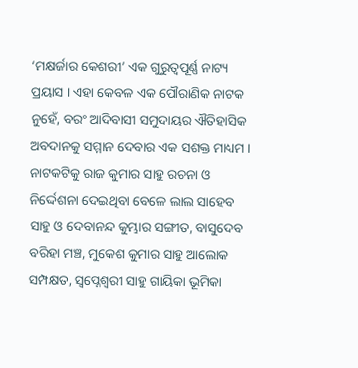‘ମକ୍ଷର୍ଜାର କେଶରୀ’ ଏକ ଗୁରୁତ୍ୱପୂର୍ଣ୍ଣ ନାଟ୍ୟ ପ୍ରୟାସ । ଏହା କେବଳ ଏକ ପୌରାଣିକ ନାଟକ ନୁହେଁ, ବରଂ ଆଦିବାସୀ ସମୁଦାୟର ଐତିହାସିକ ଅବଦାନକୁ ସମ୍ମାନ ଦେବାର ଏକ ସଶକ୍ତ ମାଧ୍ୟମ । ନାଟକଟିକୁ ରାଜ କୁମାର ସାହୁ ରଚନା ଓ ନିର୍ଦ୍ଦେଶନା ଦେଇଥିବା ବେଳେ ଲାଲ ସାହେବ ସାହୁ ଓ ଦେବାନନ୍ଦ କୁମ୍ଭାର ସଙ୍ଗୀତ, ବାସୁଦେବ ବରିହା ମଞ୍ଚ, ମୁକେଶ କୁମାର ସାହୁ ଆଲୋକ ସମ୍ପକ୍ଷତ, ସ୍ଵପ୍ନେଶ୍ଵରୀ ସାହୁ ଗାୟିକା ଭୂମିକା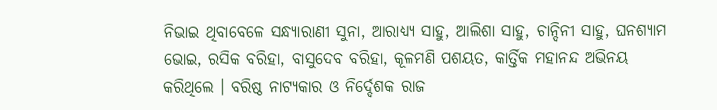ନିଭାଇ ଥିବାବେଳେ ସନ୍ଧ୍ୟାରାଣୀ ସୁନା, ଆରାଧ୍ୟ୍ୟ ସାହୁ, ଆଲିଶା ସାହୁ, ଚାନ୍ଦିନୀ ସାହୁ, ଘନଶ୍ୟାମ ଭୋଇ, ରସିକ ବରିହା, ବାସୁଦେବ ବରିହା, କୂଳମଣି ପଶୟତ, କାର୍ତ୍ତିକ ମହାନନ୍ଦ ଅଭିନୟ କରିଥିଲେ । ବରିଷ୍ଠ ନାଟ୍ୟକାର ଓ ନିର୍ଦ୍ଦେଶକ ରାଜ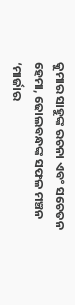କୁମାର ସାହୁଙ୍କ ରଚନା ଏବଂ ସଚେତନ ହେମା, ଢୋଲବନ୍ଧଙ୍କ ସଫଳ ମଞ୍ଚନ ‘ମାର୍ଜାର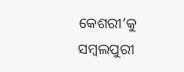କେଶରୀ’କୁ ସମ୍ବଲପୁରୀ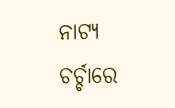ନାଟ୍ୟ ଚର୍ଚ୍ଚାରେ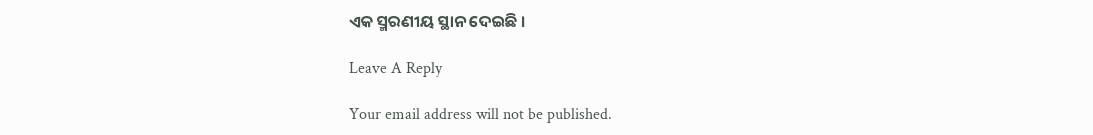ଏକ ସ୍ମରଣୀୟ ସ୍ଥାନ ଦେଇଛି ।

Leave A Reply

Your email address will not be published.